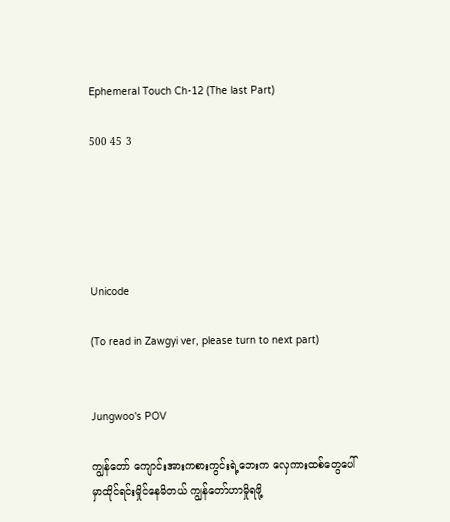Ephemeral Touch Ch-12 (The last Part)

500 45 3





Unicode

(To read in Zawgyi ver, please turn to next part)


Jungwoo's POV

ကျွန်တော် ကျောင်းအားကစားကွင်းရဲ့ဘေးက လှေကားထစ်တွေပေါ်မှာထိုင်ရင်းမှိုင်နေမိတယ် ကျွန်တော်ဟာမှိုရဖို့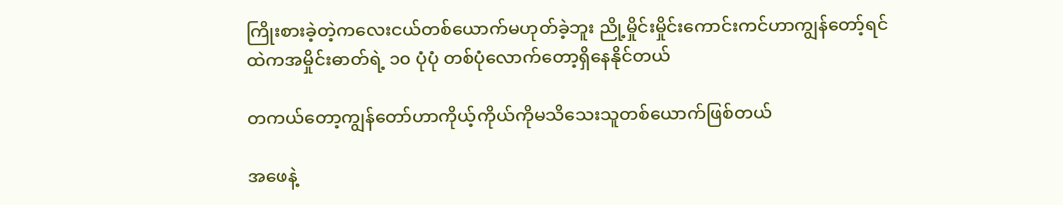ကြိုးစားခဲ့တဲ့ကလေးငယ်တစ်ယောက်မဟုတ်ခဲ့ဘူး ညို့မှိုင်းမှိုင်းကောင်းကင်ဟာကျွန်တော့်ရင်ထဲကအမှိုင်းဓာတ်ရဲ့ ၁၀ ပုံပုံ တစ်ပုံလောက်တော့ရှိနေနိုင်တယ်

တကယ်တော့ကျွန်တော်ဟာကိုယ့်ကိုယ်ကိုမသိသေးသူတစ်ယောက်ဖြစ်တယ်

အဖေနဲ့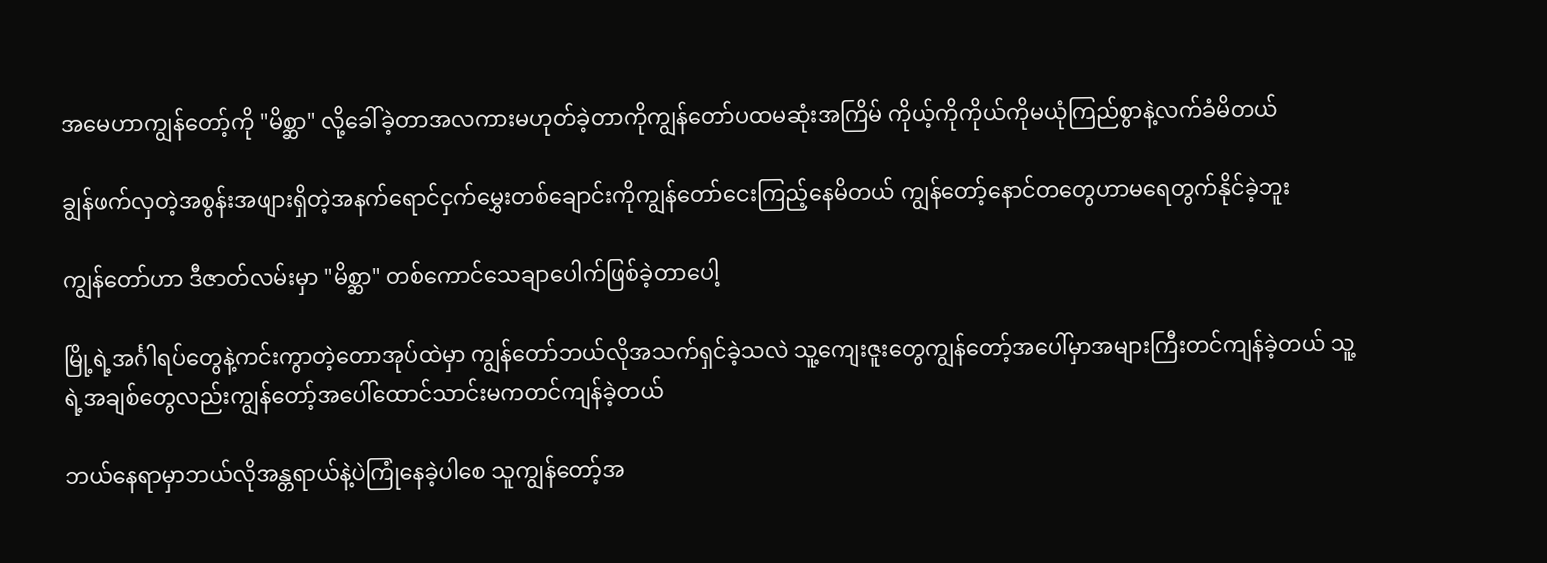အမေဟာကျွန်တော့်ကို "မိစ္ဆာ" လို့ခေါ်ခဲ့တာအလကားမဟုတ်ခဲ့တာကိုကျွန်တော်ပထမဆုံးအကြိမ် ကိုယ့်ကိုကိုယ်ကိုမယုံကြည်စွာနဲ့လက်ခံမိတယ်

ချွန်ဖက်လှတဲ့အစွန်းအဖျားရှိတဲ့အနက်ရောင်ငှက်မွှေးတစ်ချောင်းကိုကျွန်တော်ငေးကြည့်နေမိတယ် ကျွန်တော့်နောင်တတွေဟာမရေတွက်နိုင်ခဲ့ဘူး

ကျွန်တော်ဟာ ဒီဇာတ်လမ်းမှာ "မိစ္ဆာ" တစ်ကောင်သေချာပေါက်ဖြစ်ခဲ့တာပေါ့

မြို့ရဲ့အင်္ဂါရပ်တွေနဲ့ကင်းကွာတဲ့တောအုပ်ထဲမှာ ကျွန်တော်ဘယ်လိုအသက်ရှင်ခဲ့သလဲ သူ့ကျေးဇူးတွေကျွန်တော့်အပေါ်မှာအများကြီးတင်ကျန်ခဲ့တယ် သူ့ရဲ့အချစ်တွေလည်းကျွန်တော့်အပေါ်ထောင်သာင်းမကတင်ကျန်ခဲ့တယ်

ဘယ်နေရာမှာဘယ်လိုအန္တရာယ်နဲ့ပဲကြုံနေခဲ့ပါစေ သူကျွန်တော့်အ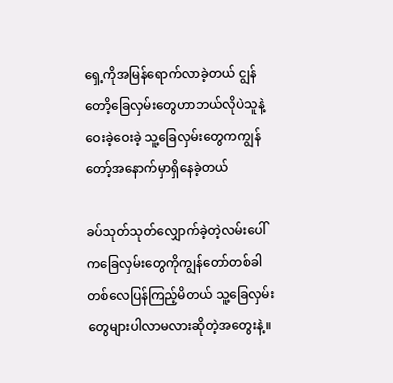ရှေ့ကိုအမြန်ရောက်လာခဲ့တယ် ငျွန်တောိ့ခြေလှမ်းတွေဟာဘယ်လိုပဲသူနဲ့ဝေးခဲ့ဝေးခဲ့ သူ့ခြေလှမ်းတွေကကျွန်တော့်အနောက်မှာရှိနေခဲ့တယ်

ခပ်သုတ်သုတ်လျှောက်ခဲ့တဲ့လမ်းပေါ်ကခြေလှမ်းတွေကိုကျွန်တော်တစ်ခါတစ်လေပြန်ကြည့်မိတယ် သူ့ခြေလှမ်းတွေများပါလာမလားဆိုတဲ့အတွေးနဲ့။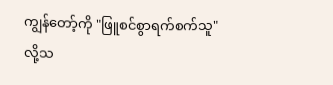ကျွန်တော့်ကို "ဖြူစင်စွာရက်စက်သူ" လို့သ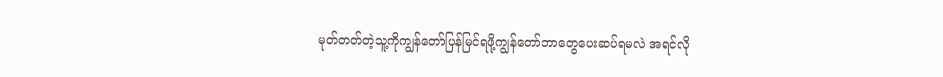မုတ်တတ်တဲ့သူ့ကိုကျွန်တော်ပြန်မြင်ရဖို့ကျွန်တော်ဘာတွေပေးဆပ်ရမလဲ အရင်လို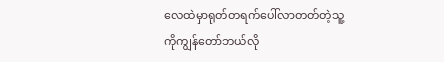လေထဲမှာရုတ်တရက်ပေါ်လာတတ်တဲ့သူ့ကိုကျွန်တော်ဘယ်လို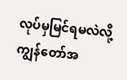လုပ်မှမြင်ရမလဲလို့ကျွန်တော်အ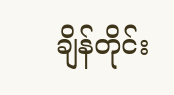ချိန်တိုင်း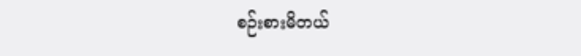စဉ်းစားမိတယ်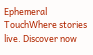Ephemeral TouchWhere stories live. Discover now